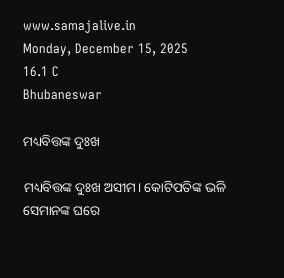www.samajalive.in
Monday, December 15, 2025
16.1 C
Bhubaneswar

ମଧ୍ୟବିତ୍ତଙ୍କ ଦୁଃଖ

ମଧ୍ୟବିତ୍ତଙ୍କ ଦୁଃଖ ଅସୀମ। କୋଟିପତିଙ୍କ ଭଳି ସେମାନଙ୍କ ଘରେ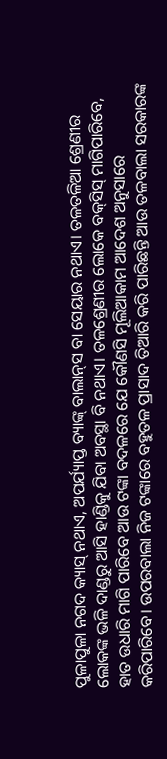ପୁଳାପୁଳା ନଗଦ କ୍ୟାସ୍‌ ନଥାଏ, ଅପର୍ଯ୍ୟାପ୍ତ ବ୍ୟାଙ୍କ୍‌ ବାଲାନ୍‌ସ ବା ସେୟାର ନଥାଏ। ତଳତଳିଆ ଶ୍ରେଣୀର ଲୋକଙ୍କ ଭଳି ଦାଣ୍ଡରୁ ଆସି ହାଣ୍ଡିକୁ ଯିବା ଅବସ୍ଥା ବି ନଥାଏ। ତଳଶ୍ରେଣୀର ଲୋକେ ବକ୍‌ସିସ୍‌ ମାଗିପାରିବେ, ହାତ ଉଧାରି ମାଗି ପାରିବେ ଆଉ ଟଙ୍କା ବଦଳରେ ଯେ କୌଣସି ମୂଲିଆକାମ ଆଦେଶ ଅନୁସାରେ କରିପାରିବେ। ଉପରବାଲା ନିଜ ଟଙ୍କାରେ ବହୁତଳ ପ୍ରାସାଦ ତିଆରି କରି ପାରିଛନ୍ତି ଆଉ ତଳବାଲା ସରକାରଙ୍କ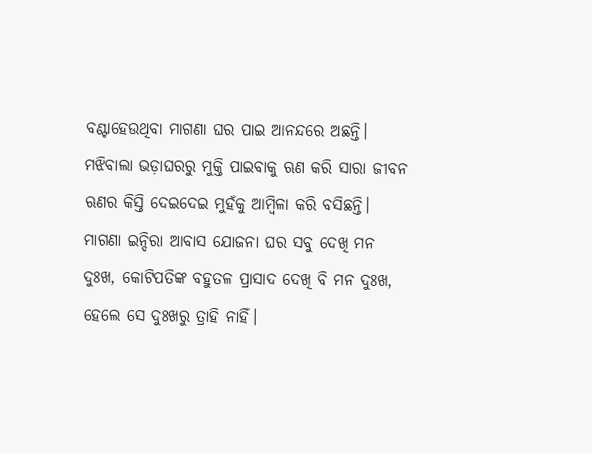ବଣ୍ଟାହେଉଥିବା ମାଗଣା ଘର ପାଇ ଆନନ୍ଦରେ ଅଛନ୍ତି। ମଝିବାଲା ଭଡ଼ାଘରରୁ ମୁକ୍ତି ପାଇବାକୁ ଋଣ କରି ସାରା ଜୀବନ ଋଣର କିସ୍ତି ଦେଇଦେଇ ମୁହଁକୁ ଆମ୍ବିଳା କରି ବସିଛନ୍ତି। ମାଗଣା ଇନ୍ଦିରା ଆବାସ ଯୋଜନା ଘର ସବୁ ଦେଖି ମନ ଦୁଃଖ, କୋଟିପତିଙ୍କ ବହୁତଳ ପ୍ରାସାଦ ଦେଖି ବି ମନ ଦୁଃଖ, ହେଲେ ସେ ଦୁଃଖରୁ ତ୍ରାହି ନାହିଁ।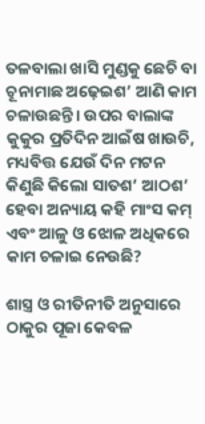ତଳବାଲା ଖାସି ମୁଣ୍ଡକୁ ଛେଚି ବା ଚୂନାମାଛ ଅଢ଼େଇଶ’ ଆଣି କାମ ଚଳାଉଛନ୍ତି। ଉପର ବାଲାଙ୍କ କୁକୁର ପ୍ରତିଦିନ ଆଇଁଷ ଖାଉଚି, ମଧ୍ୟବିତ୍ତ ଯେଉଁ ଦିନ ମଟନ କିଣୁଛି କିଲୋ ସାତଶ’ ଆଠଶ’ ହେବା ଅନ୍ୟାୟ କହି ମାଂସ କମ୍‌ ଏବଂ ଆଳୁ ଓ ଝୋଳ ଅଧିକରେ କାମ ଚଳାଇ ନେଉଛି?

ଶାସ୍ତ୍ର ଓ ରୀତିନୀତି ଅନୁସାରେ ଠାକୁର ପୂଜା କେବଳ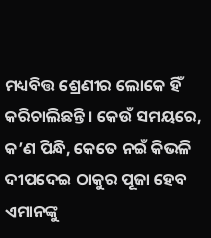ମଧ୍ୟବିତ୍ତ ଶ୍ରେଣୀର ଲୋକେ ହିଁ କରିଚାଲିଛନ୍ତି। କେଉଁ ସମୟରେ, କ’ଣ ପିନ୍ଧି, କେତେ ନଇଁ କିଭଳି ଦୀପଦେଇ ଠାକୁର ପୂଜା ହେବ ଏମାନଙ୍କୁ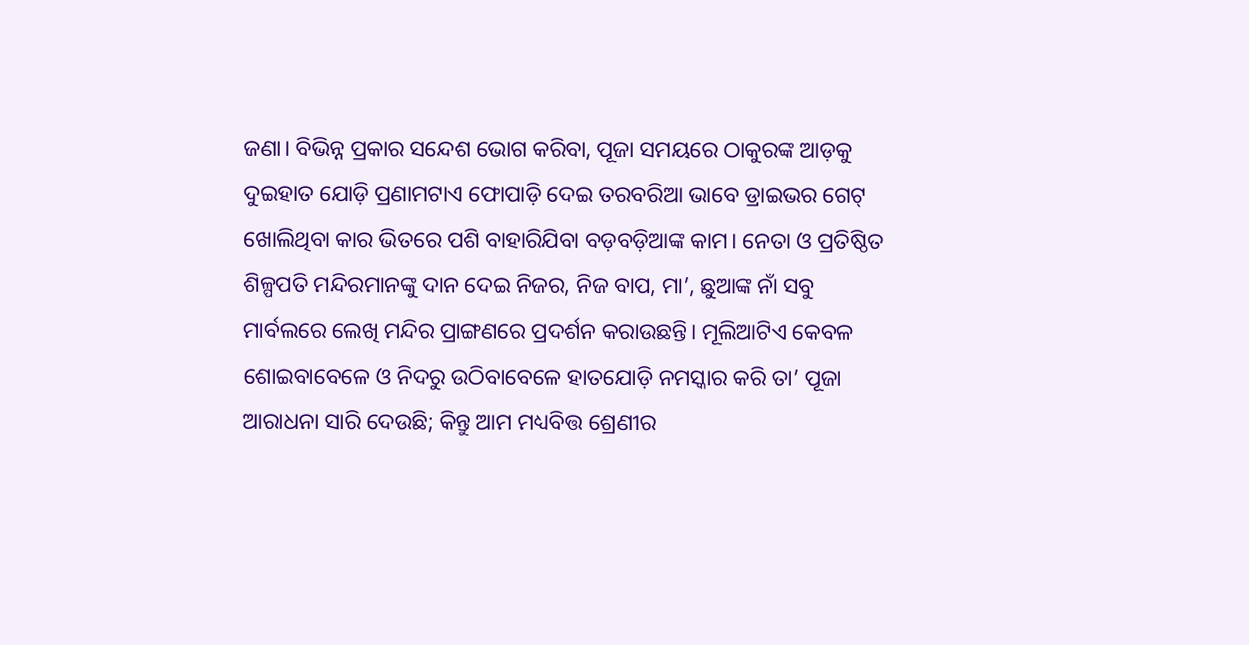ଜଣା। ବିଭିନ୍ନ ପ୍ରକାର ସନ୍ଦେଶ ଭୋଗ କରିବା, ପୂଜା ସମୟରେ ଠାକୁରଙ୍କ ଆଡ଼କୁ ଦୁଇହାତ ଯୋଡ଼ି ପ୍ରଣାମଟାଏ ଫୋପାଡ଼ି ଦେଇ ତରବରିଆ ଭାବେ ଡ୍ରାଇଭର ଗେଟ୍‌ ଖୋଲିଥିବା କାର ଭିତରେ ପଶି ବାହାରିଯିବା ବଡ଼ବଡ଼ିଆଙ୍କ କାମ। ନେତା ଓ ପ୍ରତିଷ୍ଠିତ ଶିଳ୍ପପତି ମନ୍ଦିରମାନଙ୍କୁ ଦାନ ଦେଇ ନିଜର, ନିଜ ବାପ, ମା’, ଛୁଆଙ୍କ ନାଁ ସବୁ ମାର୍ବଲରେ ଲେଖି ମନ୍ଦିର ପ୍ରାଙ୍ଗଣରେ ପ୍ରଦର୍ଶନ କରାଉଛନ୍ତି। ମୂଲିଆଟିଏ କେବଳ ଶୋଇବାବେଳେ ଓ ନିଦରୁ ଉଠିବାବେଳେ ହାତଯୋଡ଼ି ନମସ୍କାର କରି ତା’ ପୂଜା ଆରାଧନା ସାରି ଦେଉଛି; କିନ୍ତୁ ଆମ ମଧ୍ୟବିତ୍ତ ଶ୍ରେଣୀର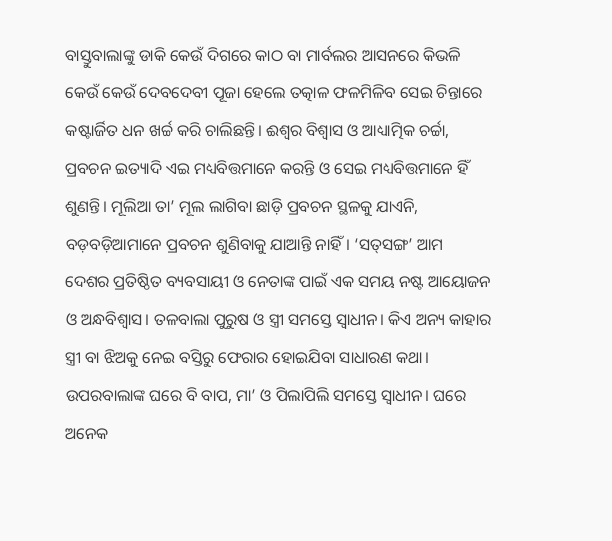ବାସ୍ତୁବାଲାଙ୍କୁ ଡାକି କେଉଁ ଦିଗରେ କାଠ ବା ମାର୍ବଲର ଆସନରେ କିଭଳି କେଉଁ କେଉଁ ଦେବଦେବୀ ପୂଜା ହେଲେ ତତ୍କାଳ ଫଳମିଳିବ ସେଇ ଚିନ୍ତାରେ କଷ୍ଟାର୍ଜିତ ଧନ ଖର୍ଚ୍ଚ କରି ଚାଲିଛନ୍ତି। ଈଶ୍ବର ବିଶ୍ବାସ ଓ ଆଧ୍ୟାତ୍ମିକ ଚର୍ଚ୍ଚା, ପ୍ରବଚନ ଇତ୍ୟାଦି ଏଇ ମଧ୍ୟବିତ୍ତମାନେ କରନ୍ତି ଓ ସେଇ ମଧ୍ୟବିତ୍ତମାନେ ହିଁ ଶୁଣନ୍ତି। ମୂଲିଆ ତା’ ମୂଲ ଲାଗିବା ଛାଡ଼ି ପ୍ରବଚନ ସ୍ଥଳକୁ ଯାଏନି, ବଡ଼ବଡ଼ିଆମାନେ ପ୍ରବଚନ ଶୁଣିବାକୁ ଯାଆନ୍ତି ନାହିଁ। ‘ସତ୍‌ସଙ୍ଗ’ ଆମ ଦେଶର ପ୍ରତିଷ୍ଠିତ ବ୍ୟବସାୟୀ ଓ ନେତାଙ୍କ ପାଇଁ ଏକ ସମୟ ନଷ୍ଟ ଆୟୋଜନ ଓ ଅନ୍ଧବିଶ୍ବାସ। ତଳବାଲା ପୁରୁଷ ଓ ସ୍ତ୍ରୀ ସମସ୍ତେ ସ୍ବାଧୀନ। କିଏ ଅନ୍ୟ କାହାର ସ୍ତ୍ରୀ ବା ଝିଅକୁ ନେଇ ବସ୍ତିରୁ ଫେରାର ହୋଇଯିବା ସାଧାରଣ କଥା। ଉପରବାଲାଙ୍କ ଘରେ ବି ବାପ, ମା’ ଓ ପିଲାପିଲି ସମସ୍ତେ ସ୍ବାଧୀନ। ଘରେ ଅନେକ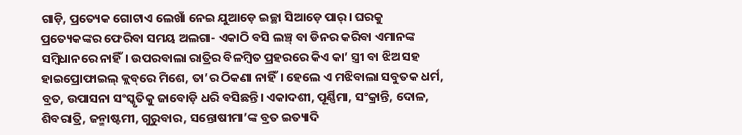ଗାଡ଼ି, ପ୍ରତ୍ୟେକ ଗୋଟାଏ ଲେଖାଁ ନେଇ ଯୁଆଡ଼େ ଇଚ୍ଛା ସିଆଡ଼େ ପାର୍‌। ଘରକୁ ପ୍ରତ୍ୟେକଙ୍କର ଫେରିବା ସମୟ ଅଲଗା- ଏକାଠି ବସି ଲଞ୍ଚ୍‌ ବା ଡିନର କରିବା ଏମାନଙ୍କ ସମ୍ବିଧାନରେ ନାହିଁ। ଉପରବାଲା ରାତ୍ରିର ବିଳମ୍ବିତ ପ୍ରହରରେ କିଏ କା’ ସ୍ତ୍ରୀ ବା ଝିଅ ସହ ହାଇପ୍ରୋଫାଇଲ୍‌ କ୍ଲବ୍‌ରେ ମିଶେ, ତା’ର ଠିକଣା ନାହିଁ। ହେଲେ ଏ ମଝିବାଲା ସବୁତକ ଧର୍ମ, ବ୍ରତ, ଉପାସନା ସଂସ୍କୃତିକୁ ଜାବୋଡ଼ି ଧରି ବସିଛନ୍ତି। ଏକାଦଶୀ, ପୂର୍ଣ୍ଣିମା, ସଂକ୍ରାନ୍ତି, ଦୋଳ, ଶିବରାତ୍ରି, ଜନ୍ମାଷ୍ଟମୀ, ଗୁରୁବାର, ସନ୍ତୋଷୀମା’ଙ୍କ ବ୍ରତ ଇତ୍ୟାଦି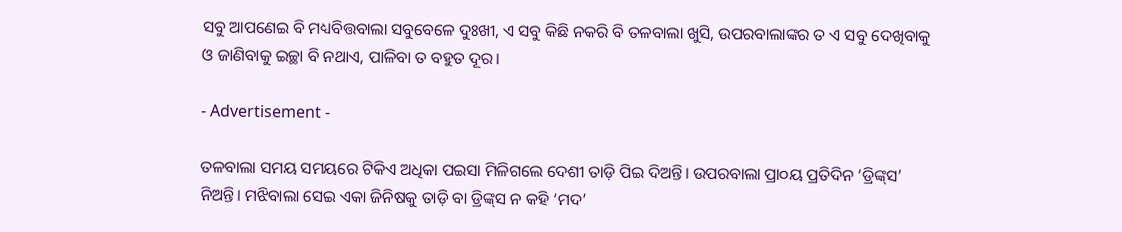ସବୁ ଆପଣେଇ ବି ମଧ୍ୟବିତ୍ତବାଲା ସବୁବେଳେ ଦୁଃଖୀ, ଏ ସବୁ କିଛି ନକରି ବି ତଳବାଲା ଖୁସି, ଉପରବାଲାଙ୍କର ତ ଏ ସବୁ ଦେଖିବାକୁ ଓ ଜାଣିବାକୁ ଇଚ୍ଛା ବି ନଥାଏ, ପାଳିବା ତ ବହୁତ ଦୂର।

- Advertisement -

ତଳବାଲା ସମୟ ସମୟରେ ଟିକିଏ ଅଧିକା ପଇସା ମିଳିଗଲେ ଦେଶୀ ତାଡ଼ି ପିଇ ଦିଅନ୍ତି। ଉପରବାଲା ପ୍ରା୦ୟ ପ୍ରତିଦିନ ‘ଡ୍ରିଙ୍କ୍‌ସ’ ନିଅନ୍ତି। ମଝିବାଲା ସେଇ ଏକା ଜିନିଷକୁ ତାଡ଼ି ବା ଡ୍ରିଙ୍କ୍‌ସ ନ କହି ‘ମଦ’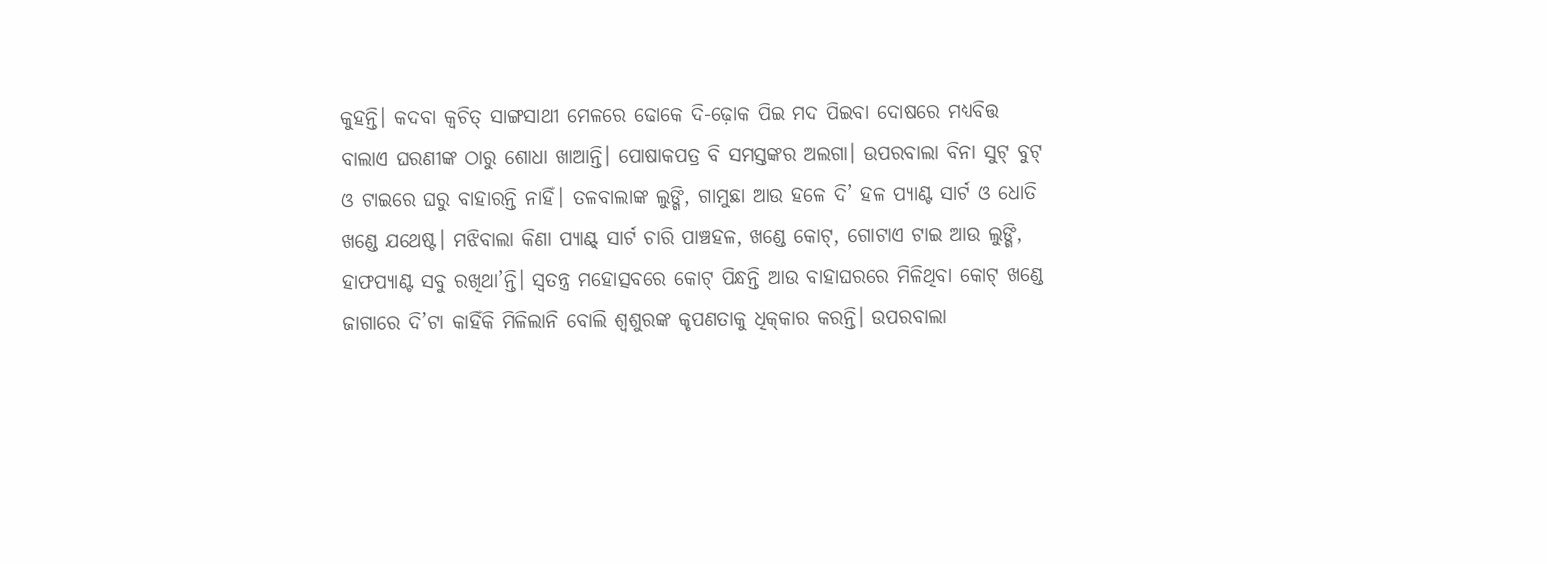କୁହନ୍ତି। କଦବା କ୍ବଚିତ୍‌ ସାଙ୍ଗସାଥୀ ମେଳରେ ଢୋକେ ଦି-ଢ଼ୋକ ପିଇ ମଦ ପିଇବା ଦୋଷରେ ମଧ୍ୟବିତ୍ତ ବାଲାଏ ଘରଣୀଙ୍କ ଠାରୁ ଶୋଧା ଖାଆନ୍ତି। ପୋଷାକପତ୍ର ବି ସମସ୍ତଙ୍କର ଅଲଗା। ଉପରବାଲା ବିନା ସୁଟ୍‌ ବୁଟ୍‌ ଓ ଟାଇରେ ଘରୁ ବାହାରନ୍ତି ନାହିଁ। ତଳବାଲାଙ୍କ ଲୁଙ୍ଗି, ଗାମୁଛା ଆଉ ହଳେ ଦି’ ହଳ ପ୍ୟାଣ୍ଟ ସାର୍ଟ ଓ ଧୋତି ଖଣ୍ଡେ ଯଥେଷ୍ଟ। ମଝିବାଲା କିଣା ପ୍ୟାଣ୍ଟ୍‌ ସାର୍ଟ ଚାରି ପାଞ୍ଚହଳ, ଖଣ୍ଡେ କୋଟ୍‌, ଗୋଟାଏ ଟାଇ ଆଉ ଲୁଙ୍ଗି, ହାଫପ୍ୟାଣ୍ଟ ସବୁ ରଖିଥା’ନ୍ତି। ସ୍ବତନ୍ତ୍ର ମହୋତ୍ସବରେ କୋଟ୍‌ ପିନ୍ଧନ୍ତି ଆଉ ବାହାଘରରେ ମିଳିଥିବା କୋଟ୍‌ ଖଣ୍ଡେ ଜାଗାରେ ଦି’ଟା କାହିଁକି ମିଳିଲାନି ବୋଲି ଶ୍ବଶୁରଙ୍କ କୃପଣତାକୁ ଧିକ୍‌କାର କରନ୍ତି। ଉପରବାଲା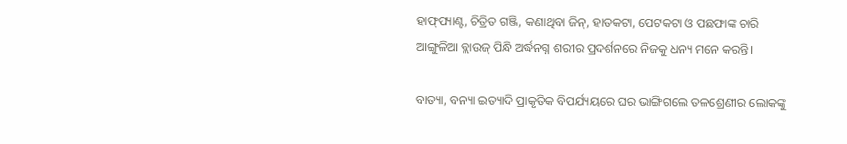ହାଫ୍‌ପ୍ୟାଣ୍ଟ, ଚିତ୍ରିତ ଗଞ୍ଜି, କଣାଥିବା ଜିନ୍‌, ହାତକଟା, ପେଟକଟା ଓ ପଛଫାଙ୍କ ଚାରି ଆଙ୍ଗୁଳିଆ ବ୍ଲାଉଜ୍‌ ପିନ୍ଧି ଅର୍ଦ୍ଧନଗ୍ନ ଶରୀର ପ୍ରଦର୍ଶନରେ ନିଜକୁ ଧନ୍ୟ ମନେ କରନ୍ତି।

ବାତ୍ୟା, ବନ୍ୟା ଇତ୍ୟାଦି ପ୍ରାକୃତିକ ବିପର୍ଯ୍ୟୟରେ ଘର ଭାଙ୍ଗିଗଲେ ତଳଶ୍ରେଣୀର ଲୋକଙ୍କୁ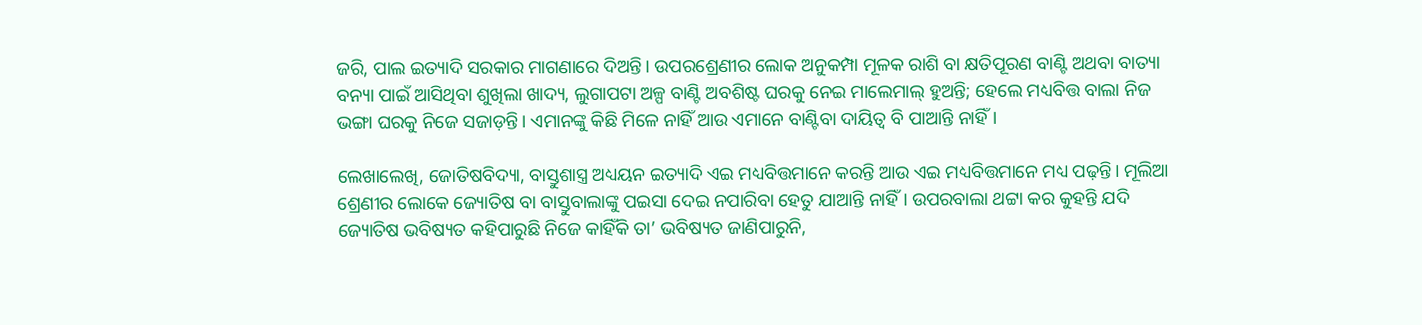ଜରି, ପାଲ ଇତ୍ୟାଦି ସରକାର ମାଗଣାରେ ଦିଅନ୍ତି। ଉପରଶ୍ରେଣୀର ଲୋକ ଅନୁକମ୍ପା ମୂଳକ ରାଶି ବା କ୍ଷତିପୂରଣ ବାଣ୍ଟି ଅଥବା ବାତ୍ୟା ବନ୍ୟା ପାଇଁ ଆସିଥିବା ଶୁଖିଲା ଖାଦ୍ୟ, ଲୁଗାପଟା ଅଳ୍ପ ବାଣ୍ଟି ଅବଶିଷ୍ଟ ଘରକୁ ନେଇ ମାଲେମାଲ୍‌ ହୁଅନ୍ତି; ହେଲେ ମଧ୍ୟବିତ୍ତ ବାଲା ନିଜ ଭଙ୍ଗା ଘରକୁ ନିଜେ ସଜାଡ଼ନ୍ତି। ଏମାନଙ୍କୁ କିଛି ମିଳେ ନାହିଁ ଆଉ ଏମାନେ ବାଣ୍ଟିବା ଦାୟିତ୍ବ ବି ପାଆନ୍ତି ନାହିଁ।

ଲେଖାଲେଖି, ଜୋତିଷବିଦ୍ୟା, ବାସ୍ତୁଶାସ୍ତ୍ର ଅଧ୍ୟୟନ ଇତ୍ୟାଦି ଏଇ ମଧ୍ୟବିତ୍ତମାନେ କରନ୍ତି ଆଉ ଏଇ ମଧ୍ୟବିତ୍ତମାନେ ମଧ୍ୟ ପଢ଼ନ୍ତି। ମୂଲିଆ ଶ୍ରେଣୀର ଲୋକେ ଜ୍ୟୋତିଷ ବା ବାସ୍ତୁବାଲାଙ୍କୁ ପଇସା ଦେଇ ନପାରିବା ହେତୁ ଯାଆନ୍ତି ନାହିଁ। ଉପରବାଲା ଥଟ୍ଟା କର କୁହନ୍ତି ଯଦି ଜ୍ୟୋତିଷ ଭବିଷ୍ୟତ କହିପାରୁଛି ନିଜେ କାହିଁକି ତା’ ଭବିଷ୍ୟତ ଜାଣିପାରୁନି,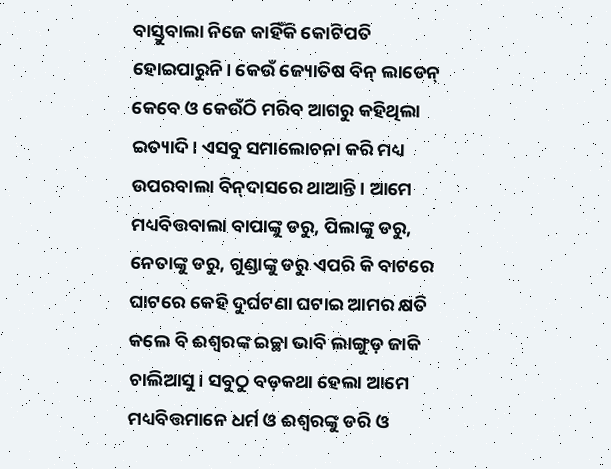ବାସ୍ତୁବାଲା ନିଜେ କାହିଁକି କୋଟିପତି ହୋଇପାରୁନି। କେଉଁ ଜ୍ୟୋତିଷ ବିନ୍‌ ଲାଡେନ୍‌ କେବେ ଓ କେଉଁଠି ମରିବ ଆଗରୁ କହିଥିଲା ଇତ୍ୟାଦି। ଏସବୁ ସମାଲୋଚନା କରି ମଧ୍ୟ ଉପରବାଲା ବିନ୍‌ଦାସରେ ଥାଆନ୍ତି। ଆମେ ମଧ୍ୟବିତ୍ତବାଲା ବାପାଙ୍କୁ ଡରୁ, ପିଲାଙ୍କୁ ଡରୁ, ନେତାଙ୍କୁ ଡରୁ, ଗୁଣ୍ଡାଙ୍କୁ ଡରୁ ଏପରି କି ବାଟରେ ଘାଟରେ କେହି ଦୁର୍ଘଟଣା ଘଟାଇ ଆମର କ୍ଷତି କଲେ ବି ଈଶ୍ବରଙ୍କ ଇଚ୍ଛା ଭାବି ଲାଙ୍ଗୁଡ଼ ଜାକି ଚାଲିଆସୁ। ସବୁଠୁ ବଡ଼କଥା ହେଲା ଆମେ ମଧ୍ୟବିତ୍ତମାନେ ଧର୍ମ ଓ ଈଶ୍ବରଙ୍କୁ ଡରି ଓ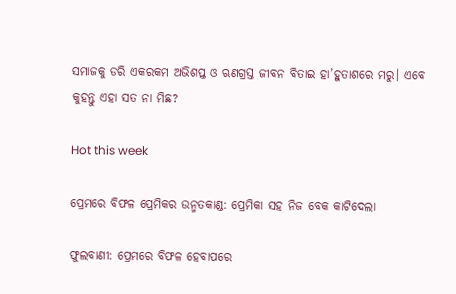ସମାଜକୁ ଡରି ଏକରକମ ଅଭିଶପ୍ତ ଓ ଋଣଗ୍ରସ୍ତ ଜୀବନ ବିତାଇ ହା’ହୁତାଶରେ ମରୁ। ଏବେ କୁହନ୍ତୁ ଏହା ସତ ନା ମିଛ?

Hot this week

ପ୍ରେମରେ ବିଫଳ ପ୍ରେମିକର ଉନ୍ମତକାଣ୍ଡ: ପ୍ରେମିକା ସହ ନିଜ ବେକ କାଟିଦେଲା

ଫୁଲବାଣୀ: ପ୍ରେମରେ ବିଫଳ ହେବାପରେ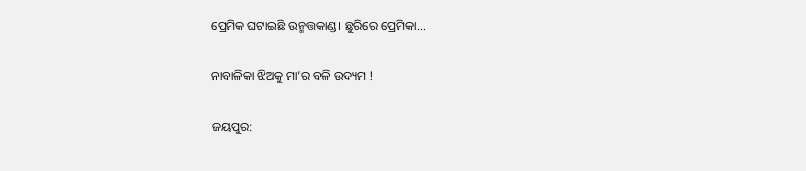ପ୍ରେମିକ ଘଟାଇଛି ଉନ୍ମତ୍ତକାଣ୍ଡ। ଛୁରିରେ ପ୍ରେମିକା...

ନାବାଳିକା ଝିଅକୁ ମା’ର ବଳି ଉଦ୍ୟମ !

ଜୟପୁର: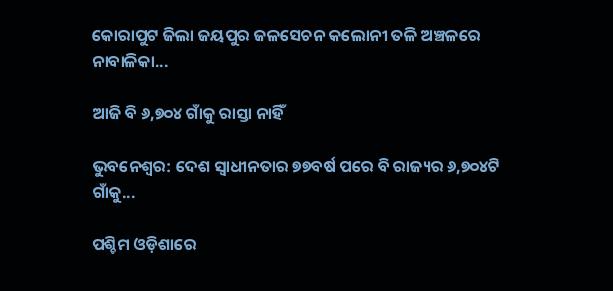କୋରାପୁଟ ଜିଲା ଜୟପୁର ଜଳସେଚନ କଲୋନୀ ତଳି ଅଞ୍ଚଳରେ ନାବାଳିକା...

ଆଜି ବି ୬,୭୦୪ ଗାଁକୁ ରାସ୍ତା ନାହିଁ

ଭୁବନେଶ୍ବର: ଦେଶ ସ୍ବାଧୀନତାର ୭୭ବର୍ଷ ପରେ ବି ରାଜ୍ୟର ୬,୭୦୪ଟି ଗାଁକୁ...

ପଶ୍ଚିମ ଓଡ଼ିଶାରେ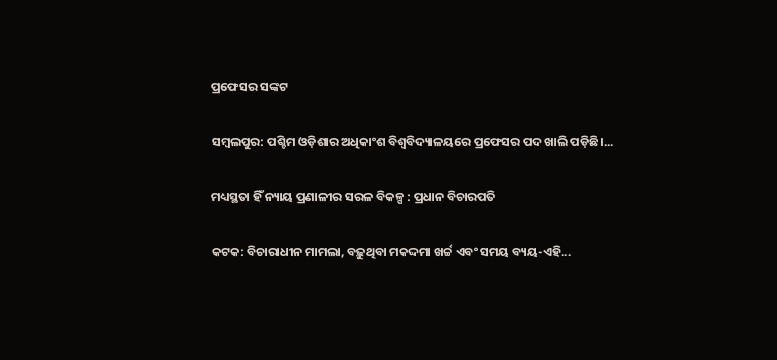ପ୍ରଫେସର ସଙ୍କଟ

ସମ୍ବଲପୁର: ପଶ୍ଚିମ ଓଡ଼ିଶାର ଅଧିକାଂଶ ବିଶ୍ବବିଦ୍ୟାଳୟରେ ପ୍ରଫେସର ପଦ ଖାଲି ପଡ଼ିଛି।...

ମଧ୍ୟସ୍ଥତା ହିଁ ନ୍ୟାୟ ପ୍ରଣାଳୀର ସରଳ ବିକଳ୍ପ : ପ୍ରଧାନ ବିଚାରପତି

କଟକ: ବିଚାରାଧୀନ ମାମଲା, ବଢ଼ୁଥିବା ମକଦ୍ଦମା ଖର୍ଚ୍ଚ ଏବଂ ସମୟ ବ୍ୟୟ-ଏହି...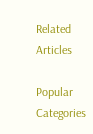Related Articles

Popular Categories